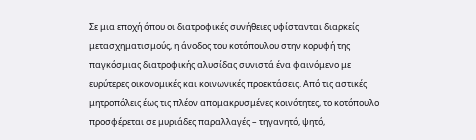Σε μια εποχή όπου οι διατροφικές συνήθειες υφίστανται διαρκείς μετασχηματισμούς, η άνοδος του κοτόπουλου στην κορυφή της παγκόσμιας διατροφικής αλυσίδας συνιστά ένα φαινόμενο με ευρύτερες οικονομικές και κοινωνικές προεκτάσεις. Από τις αστικές μητροπόλεις έως τις πλέον απομακρυσμένες κοινότητες, το κοτόπουλο προσφέρεται σε μυριάδες παραλλαγές – τηγανητό, ψητό,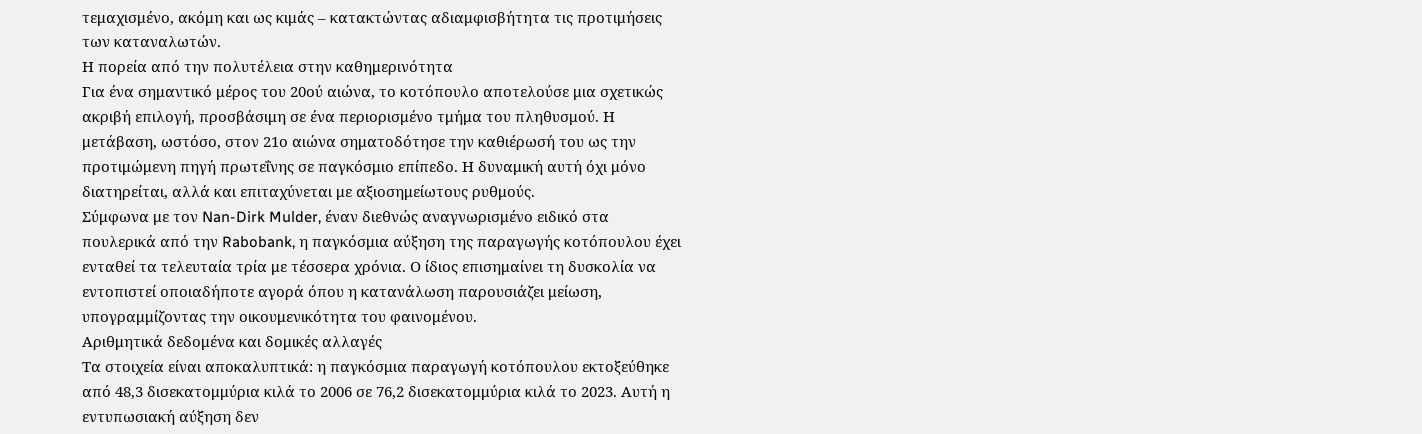τεμαχισμένο, ακόμη και ως κιμάς – κατακτώντας αδιαμφισβήτητα τις προτιμήσεις των καταναλωτών.
Η πορεία από την πολυτέλεια στην καθημερινότητα
Για ένα σημαντικό μέρος του 20ού αιώνα, το κοτόπουλο αποτελούσε μια σχετικώς ακριβή επιλογή, προσβάσιμη σε ένα περιορισμένο τμήμα του πληθυσμού. Η μετάβαση, ωστόσο, στον 21ο αιώνα σηματοδότησε την καθιέρωσή του ως την προτιμώμενη πηγή πρωτεΐνης σε παγκόσμιο επίπεδο. Η δυναμική αυτή όχι μόνο διατηρείται, αλλά και επιταχύνεται με αξιοσημείωτους ρυθμούς.
Σύμφωνα με τον Nan-Dirk Mulder, έναν διεθνώς αναγνωρισμένο ειδικό στα πουλερικά από την Rabobank, η παγκόσμια αύξηση της παραγωγής κοτόπουλου έχει ενταθεί τα τελευταία τρία με τέσσερα χρόνια. Ο ίδιος επισημαίνει τη δυσκολία να εντοπιστεί οποιαδήποτε αγορά όπου η κατανάλωση παρουσιάζει μείωση, υπογραμμίζοντας την οικουμενικότητα του φαινομένου.
Αριθμητικά δεδομένα και δομικές αλλαγές
Τα στοιχεία είναι αποκαλυπτικά: η παγκόσμια παραγωγή κοτόπουλου εκτοξεύθηκε από 48,3 δισεκατομμύρια κιλά το 2006 σε 76,2 δισεκατομμύρια κιλά το 2023. Αυτή η εντυπωσιακή αύξηση δεν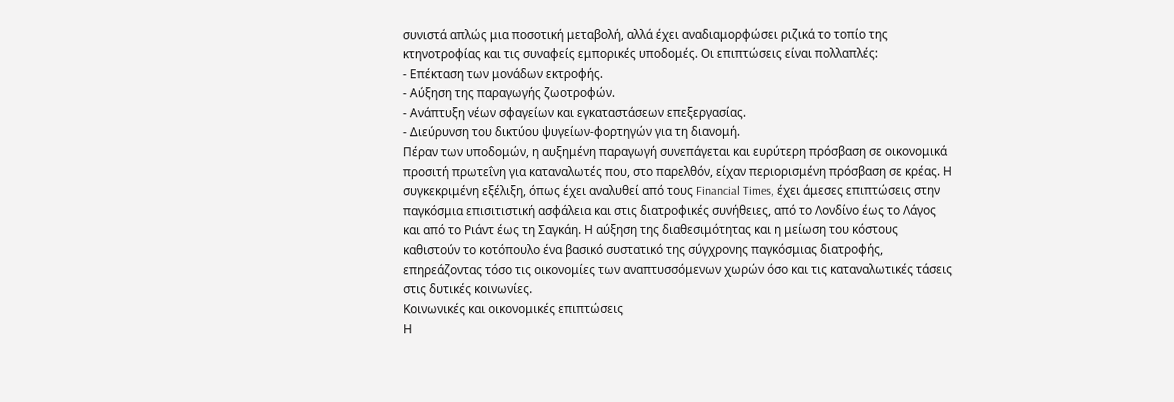συνιστά απλώς μια ποσοτική μεταβολή, αλλά έχει αναδιαμορφώσει ριζικά το τοπίο της κτηνοτροφίας και τις συναφείς εμπορικές υποδομές. Οι επιπτώσεις είναι πολλαπλές:
- Επέκταση των μονάδων εκτροφής.
- Αύξηση της παραγωγής ζωοτροφών.
- Ανάπτυξη νέων σφαγείων και εγκαταστάσεων επεξεργασίας.
- Διεύρυνση του δικτύου ψυγείων-φορτηγών για τη διανομή.
Πέραν των υποδομών, η αυξημένη παραγωγή συνεπάγεται και ευρύτερη πρόσβαση σε οικονομικά προσιτή πρωτεΐνη για καταναλωτές που, στο παρελθόν, είχαν περιορισμένη πρόσβαση σε κρέας. Η συγκεκριμένη εξέλιξη, όπως έχει αναλυθεί από τους Financial Times, έχει άμεσες επιπτώσεις στην παγκόσμια επισιτιστική ασφάλεια και στις διατροφικές συνήθειες, από το Λονδίνο έως το Λάγος και από το Ριάντ έως τη Σαγκάη. Η αύξηση της διαθεσιμότητας και η μείωση του κόστους καθιστούν το κοτόπουλο ένα βασικό συστατικό της σύγχρονης παγκόσμιας διατροφής, επηρεάζοντας τόσο τις οικονομίες των αναπτυσσόμενων χωρών όσο και τις καταναλωτικές τάσεις στις δυτικές κοινωνίες.
Κοινωνικές και οικονομικές επιπτώσεις
Η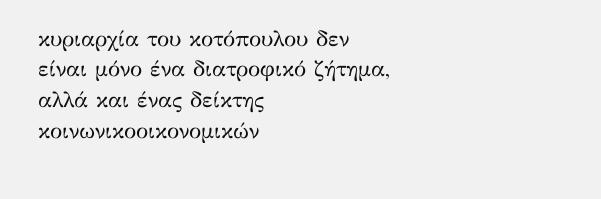κυριαρχία του κοτόπουλου δεν είναι μόνο ένα διατροφικό ζήτημα, αλλά και ένας δείκτης κοινωνικοοικονομικών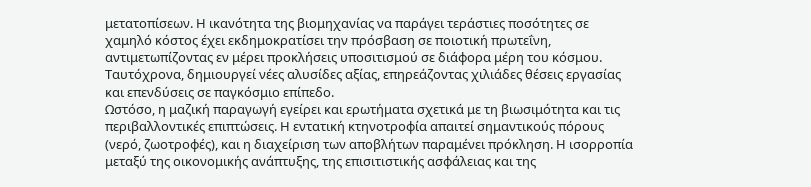μετατοπίσεων. Η ικανότητα της βιομηχανίας να παράγει τεράστιες ποσότητες σε χαμηλό κόστος έχει εκδημοκρατίσει την πρόσβαση σε ποιοτική πρωτεΐνη, αντιμετωπίζοντας εν μέρει προκλήσεις υποσιτισμού σε διάφορα μέρη του κόσμου. Ταυτόχρονα, δημιουργεί νέες αλυσίδες αξίας, επηρεάζοντας χιλιάδες θέσεις εργασίας και επενδύσεις σε παγκόσμιο επίπεδο.
Ωστόσο, η μαζική παραγωγή εγείρει και ερωτήματα σχετικά με τη βιωσιμότητα και τις περιβαλλοντικές επιπτώσεις. Η εντατική κτηνοτροφία απαιτεί σημαντικούς πόρους (νερό, ζωοτροφές), και η διαχείριση των αποβλήτων παραμένει πρόκληση. Η ισορροπία μεταξύ της οικονομικής ανάπτυξης, της επισιτιστικής ασφάλειας και της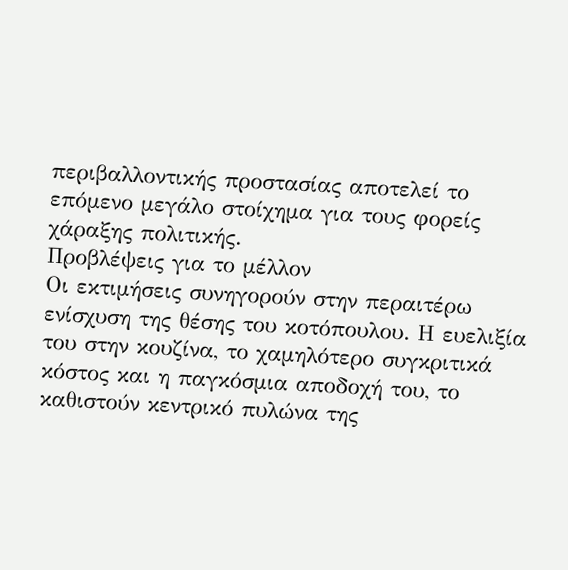περιβαλλοντικής προστασίας αποτελεί το επόμενο μεγάλο στοίχημα για τους φορείς χάραξης πολιτικής.
Προβλέψεις για το μέλλον
Οι εκτιμήσεις συνηγορούν στην περαιτέρω ενίσχυση της θέσης του κοτόπουλου. Η ευελιξία του στην κουζίνα, το χαμηλότερο συγκριτικά κόστος και η παγκόσμια αποδοχή του, το καθιστούν κεντρικό πυλώνα της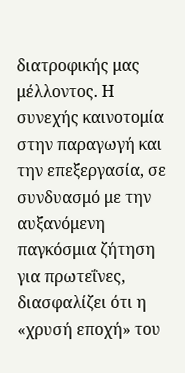διατροφικής μας μέλλοντος. Η συνεχής καινοτομία στην παραγωγή και την επεξεργασία, σε συνδυασμό με την αυξανόμενη παγκόσμια ζήτηση για πρωτεΐνες, διασφαλίζει ότι η «χρυσή εποχή» του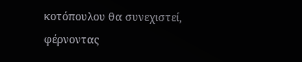κοτόπουλου θα συνεχιστεί, φέρνοντας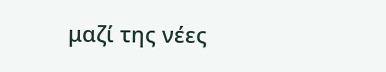μαζί της νέες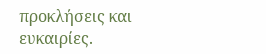προκλήσεις και ευκαιρίες.